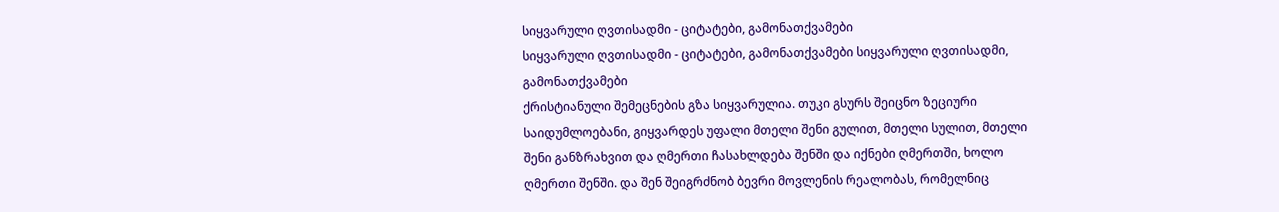სიყვარული ღვთისადმი - ციტატები, გამონათქვამები
სიყვარული ღვთისადმი - ციტატები, გამონათქვამები სიყვარული ღვთისადმი, გამონათქვამები
ქრისტიანული შემეცნების გზა სიყვარულია. თუკი გსურს შეიცნო ზეციური საიდუმლოებანი, გიყვარდეს უფალი მთელი შენი გულით, მთელი სულით, მთელი შენი განზრახვით და ღმერთი ჩასახლდება შენში და იქნები ღმერთში, ხოლო ღმერთი შენში. და შენ შეიგრძნობ ბევრი მოვლენის რეალობას, რომელნიც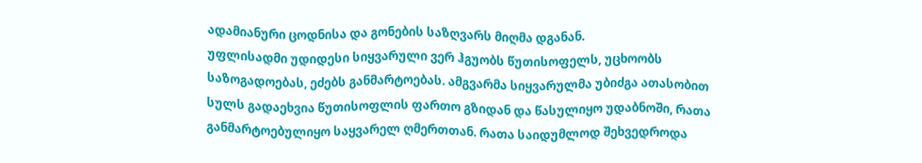ადამიანური ცოდნისა და გონების საზღვარს მიღმა დგანან.
უფლისადმი უდიდესი სიყვარული ვერ ჰგუობს წუთისოფელს, უცხოობს საზოგადოებას, ეძებს განმარტოებას. ამგვარმა სიყვარულმა უბიძგა ათასობით სულს გადაეხვია წუთისოფლის ფართო გზიდან და წასულიყო უდაბნოში, რათა განმარტოებულიყო საყვარელ ღმერთთან. რათა საიდუმლოდ შეხვედროდა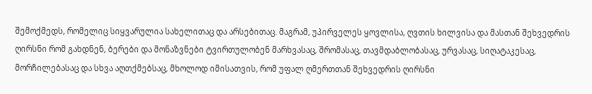შემოქმედს, რომელიც სიყვარულია სახელითაც და არსებითაც. მაგრამ, უპირველეს ყოვლისა, ღვთის ხილვისა და მასთან შეხვედრის ღირსნი რომ გახდნენ, ბერები და მონაზვნები ტვირთულობენ მარხვასაც, შრომასაც, თავმდაბლობასაც, ურვასაც, სიღატაკესაც, მორჩილებასაც და სხვა აღთქმებსაც, მხოლოდ იმისათვის, რომ უფალ ღმერთთან შეხვედრის ღირსნი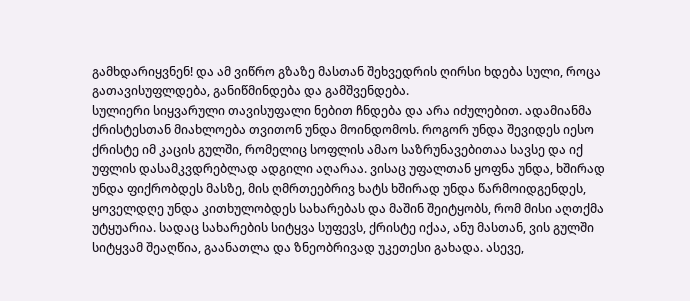გამხდარიყვნენ! და ამ ვიწრო გზაზე მასთან შეხვედრის ღირსი ხდება სული, როცა გათავისუფლდება, განიწმინდება და გამშვენდება.
სულიერი სიყვარული თავისუფალი ნებით ჩნდება და არა იძულებით. ადამიანმა ქრისტესთან მიახლოება თვითონ უნდა მოინდომოს. როგორ უნდა შევიდეს იესო ქრისტე იმ კაცის გულში, რომელიც სოფლის ამაო საზრუნავებითაა სავსე და იქ უფლის დასამკვდრებლად ადგილი აღარაა. ვისაც უფალთან ყოფნა უნდა, ხშირად უნდა ფიქრობდეს მასზე, მის ღმრთეებრივ ხატს ხშირად უნდა წარმოიდგენდეს, ყოველდღე უნდა კითხულობდეს სახარებას და მაშინ შეიტყობს, რომ მისი აღთქმა უტყუარია. სადაც სახარების სიტყვა სუფევს, ქრისტე იქაა, ანუ მასთან, ვის გულში სიტყვამ შეაღწია, გაანათლა და ზნეობრივად უკეთესი გახადა. ასევე,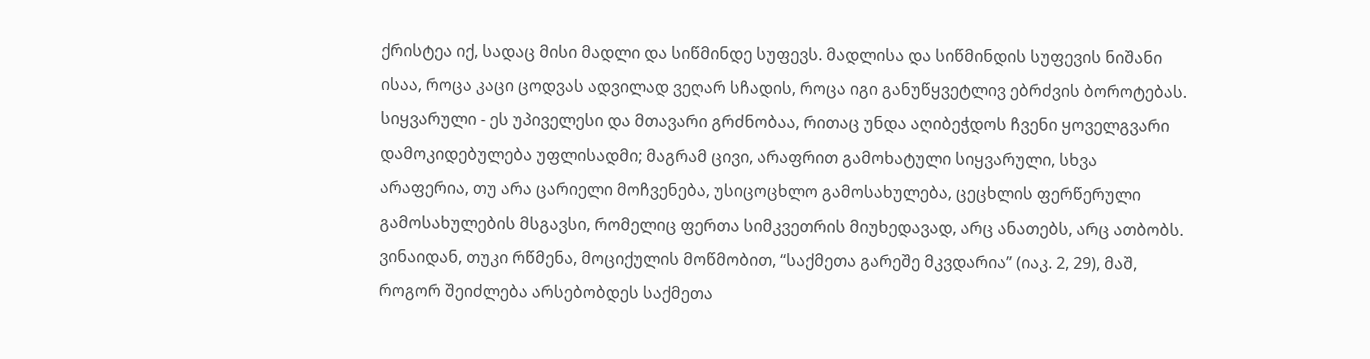ქრისტეა იქ, სადაც მისი მადლი და სიწმინდე სუფევს. მადლისა და სიწმინდის სუფევის ნიშანი ისაა, როცა კაცი ცოდვას ადვილად ვეღარ სჩადის, როცა იგი განუწყვეტლივ ებრძვის ბოროტებას.
სიყვარული - ეს უპიველესი და მთავარი გრძნობაა, რითაც უნდა აღიბეჭდოს ჩვენი ყოველგვარი დამოკიდებულება უფლისადმი; მაგრამ ცივი, არაფრით გამოხატული სიყვარული, სხვა არაფერია, თუ არა ცარიელი მოჩვენება, უსიცოცხლო გამოსახულება, ცეცხლის ფერწერული გამოსახულების მსგავსი, რომელიც ფერთა სიმკვეთრის მიუხედავად, არც ანათებს, არც ათბობს. ვინაიდან, თუკი რწმენა, მოციქულის მოწმობით, “საქმეთა გარეშე მკვდარია” (იაკ. 2, 29), მაშ, როგორ შეიძლება არსებობდეს საქმეთა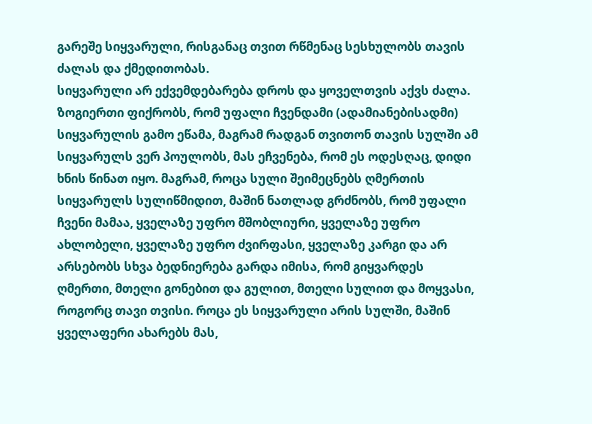გარეშე სიყვარული, რისგანაც თვით რწმენაც სესხულობს თავის ძალას და ქმედითობას.
სიყვარული არ ექვემდებარება დროს და ყოველთვის აქვს ძალა. ზოგიერთი ფიქრობს, რომ უფალი ჩვენდამი (ადამიანებისადმი) სიყვარულის გამო ეწამა, მაგრამ რადგან თვითონ თავის სულში ამ სიყვარულს ვერ პოულობს, მას ეჩვენება, რომ ეს ოდესღაც, დიდი ხნის წინათ იყო. მაგრამ, როცა სული შეიმეცნებს ღმერთის სიყვარულს სულიწმიდით, მაშინ ნათლად გრძნობს, რომ უფალი ჩვენი მამაა, ყველაზე უფრო მშობლიური, ყველაზე უფრო ახლობელი, ყველაზე უფრო ძვირფასი, ყველაზე კარგი და არ არსებობს სხვა ბედნიერება გარდა იმისა, რომ გიყვარდეს ღმერთი, მთელი გონებით და გულით, მთელი სულით და მოყვასი, როგორც თავი თვისი. როცა ეს სიყვარული არის სულში, მაშინ ყველაფერი ახარებს მას,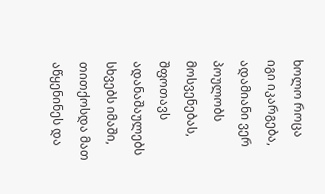ხოლო როცა იგი იკარგება, ადამიანი ვერ პოულობს მოსვენებას, შფოთავს ადანაშაულებს სხვებს იმაში, თითქოსდა მათ აწყენინეს და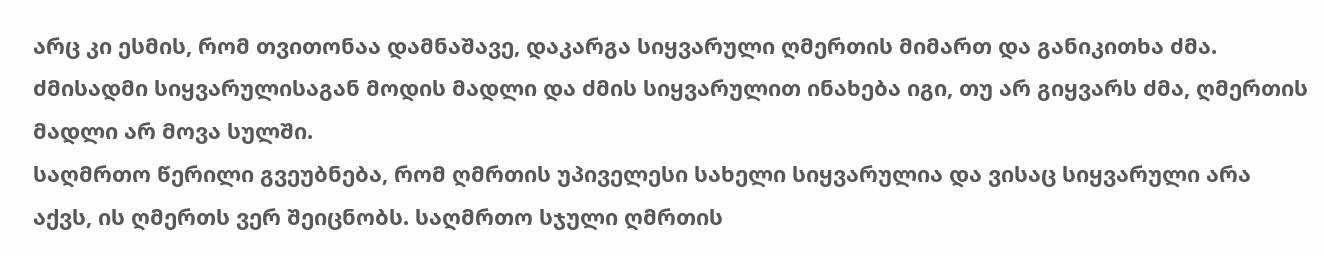არც კი ესმის, რომ თვითონაა დამნაშავე, დაკარგა სიყვარული ღმერთის მიმართ და განიკითხა ძმა. ძმისადმი სიყვარულისაგან მოდის მადლი და ძმის სიყვარულით ინახება იგი, თუ არ გიყვარს ძმა, ღმერთის მადლი არ მოვა სულში.
საღმრთო წერილი გვეუბნება, რომ ღმრთის უპიველესი სახელი სიყვარულია და ვისაც სიყვარული არა აქვს, ის ღმერთს ვერ შეიცნობს. საღმრთო სჯული ღმრთის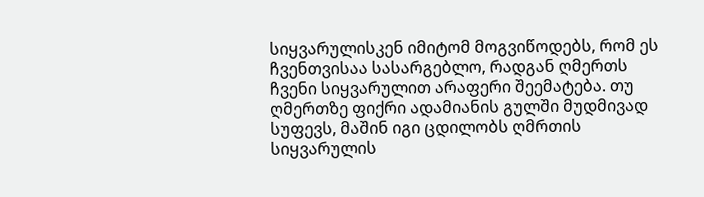სიყვარულისკენ იმიტომ მოგვიწოდებს, რომ ეს ჩვენთვისაა სასარგებლო, რადგან ღმერთს ჩვენი სიყვარულით არაფერი შეემატება. თუ ღმერთზე ფიქრი ადამიანის გულში მუდმივად სუფევს, მაშინ იგი ცდილობს ღმრთის სიყვარულის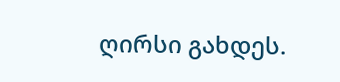ღირსი გახდეს.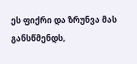ეს ფიქრი და ზრუნვა მას განსწმენდს,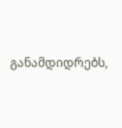განამდიდრებს,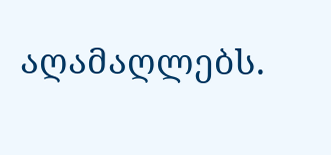აღამაღლებს.